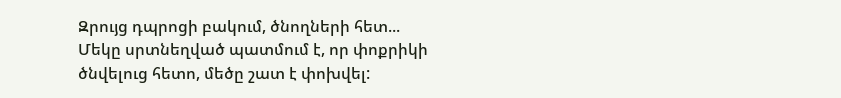Զրույց դպրոցի բակում, ծնողների հետ...
Մեկը սրտնեղված պատմում է, որ փոքրիկի ծնվելուց հետո, մեծը շատ է փոխվել: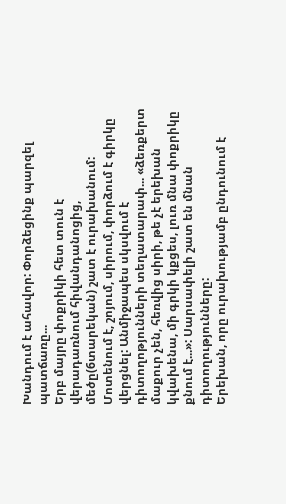Խանդում է ահավոր: Փորձեցինք պարզել պատճառը...
Երբ մայրը փոքրիկի հետ տուն է վերադառնում հիվանդանոցից, մեծը(6տարեկան) շատ է ուրախանում: Մոտենում է, շոյում, սիրում, փորձում է գիրկը վերցնել: Անմիջապես սկսվում է դիտողոթյունների տեղատարափ... «ձեռքերտ մաքուր չեն, հեռվից սիրի, թե չէ երեխան կվախենա, մի գրկի կքցես, լուռ մնա փոքրիկը քնում է...»: Սարսափելի շատ են մնան դիտողությունները:
Երեխան, որը ուրախությամբ ընդունում է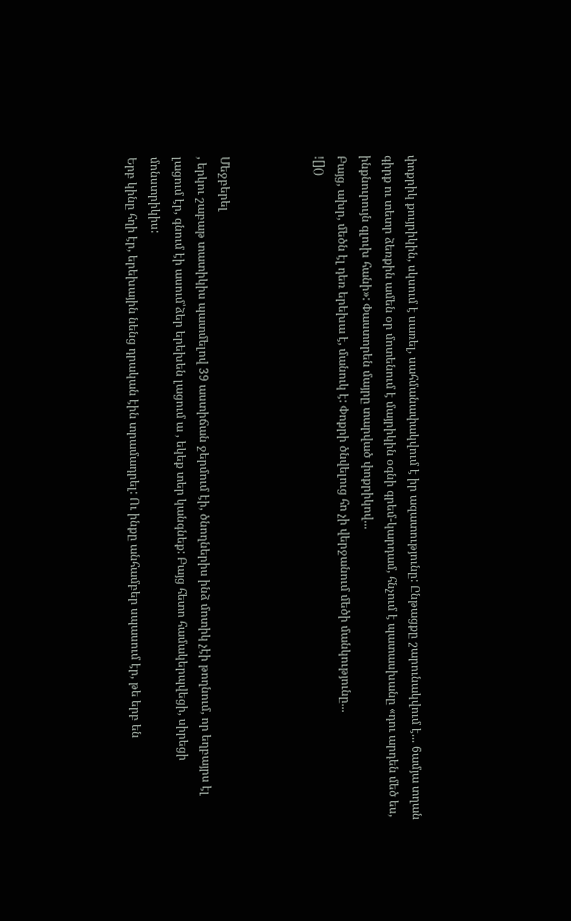փոքրիկ քույրիկին, սկսում է սառել, սահմանափակվում է իր ազատությունը: Ընթացքը շարունակվում է... 6ամյա տղան գիրք ու տետր ձեռքին ամեն օր մոտենում է մայրիկին օգնի գրեմ-կարդամ, հնչում է պատասխանը «դու արդեն մեծ ես, ինքնուրույն գլուխ հանի»: Փաստորեն մայրը տարված փոքրիկով...
Բայց, ախր, մեծն էլ դեռ երեխա է, մանուկ է: Փոքրի ծնվելուց հո չի վերջանում մեծի մանկությունը...
![]()



Մեջբերել
, երկու շաբաթ տատիկիս պատմելով 39 աստիճան ջերմում էի, ծնողներիս ինձ մոտիկ չէի թողնում, որ եղբայրս էլ լացում էր, գնում էի ասում՝ձեր երեխեն լացում ա , եկեք տեր կանգնեք: Բայց հետո համակերպվեցի, սիրեցի մոնստրիկիս:
Երբ կինը հղի էր, երեխային նենց դրական էին տրամադրել: Ու ինքը անհամբեր սպասում էր, թե երբ են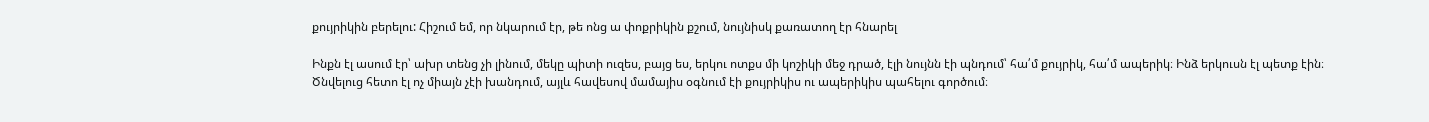քույրիկին բերելու: Հիշում եմ, որ նկարում էր, թե ոնց ա փոքրիկին քշում, նույնիսկ քառատող էր հնարել

Ինքն էլ ասում էր՝ ախր տենց չի լինում, մեկը պիտի ուզես, բայց ես, երկու ոտքս մի կոշիկի մեջ դրած, էլի նույնն էի պնդում՝ հա՛մ քույրիկ, հա՛մ ապերիկ։ Ինձ երկուսն էլ պետք էին։
Ծնվելուց հետո էլ ոչ միայն չէի խանդում, այլև հավեսով մամայիս օգնում էի քույրիկիս ու ապերիկիս պահելու գործում։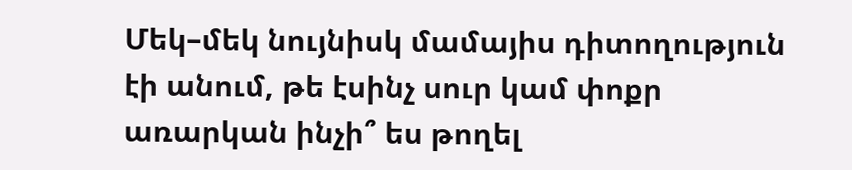Մեկ–մեկ նույնիսկ մամայիս դիտողություն էի անում, թե էսինչ սուր կամ փոքր առարկան ինչի՞ ես թողել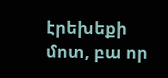էրեխեքի մոտ, բա որ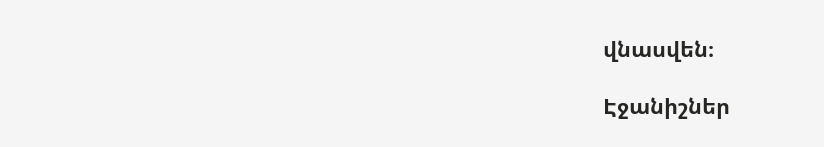վնասվեն։

Էջանիշներ